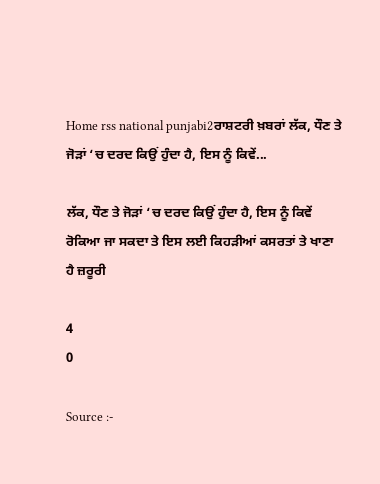Home rss national punjabi2ਰਾਸ਼ਟਰੀ ਖ਼ਬਰਾਂ ਲੱਕ, ਧੌਣ ਤੇ ਜੋੜਾਂ ‘ਚ ਦਰਦ ਕਿਉਂ ਹੁੰਦਾ ਹੈ, ਇਸ ਨੂੰ ਕਿਵੇਂ...

ਲੱਕ, ਧੌਣ ਤੇ ਜੋੜਾਂ ‘ਚ ਦਰਦ ਕਿਉਂ ਹੁੰਦਾ ਹੈ, ਇਸ ਨੂੰ ਕਿਵੇਂ ਰੋਕਿਆ ਜਾ ਸਕਦਾ ਤੇ ਇਸ ਲਈ ਕਿਹੜੀਆਂ ਕਸਰਤਾਂ ਤੇ ਖਾਣਾ ਹੈ ਜ਼ਰੂਰੀ

4
0

Source :-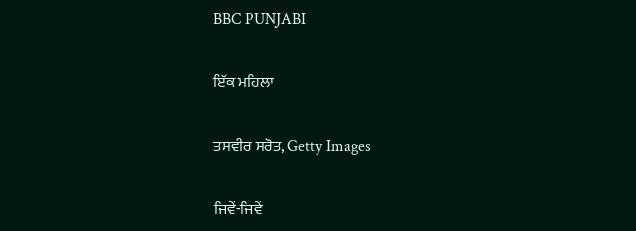BBC PUNJABI

ਇੱਕ ਮਹਿਲਾ

ਤਸਵੀਰ ਸਰੋਤ, Getty Images

ਜਿਵੇਂ-ਜਿਵੇਂ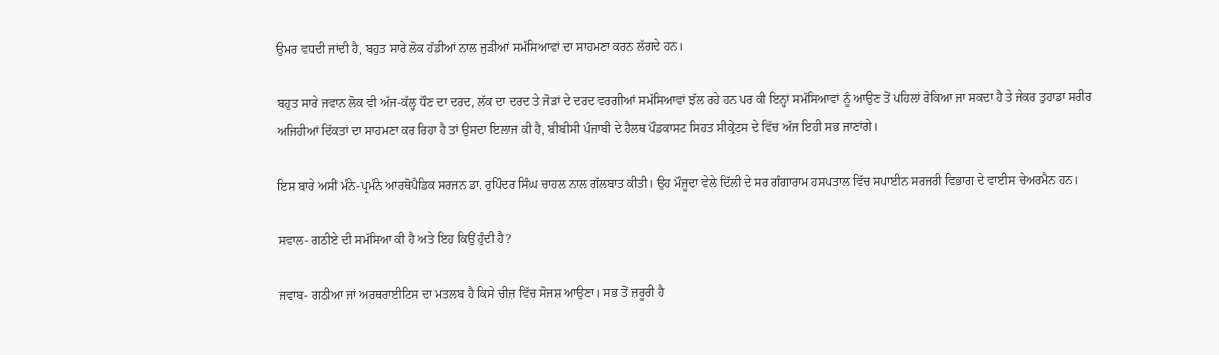ਉਮਰ ਵਧਦੀ ਜਾਂਦੀ ਹੈ, ਬਹੁਤ ਸਾਰੇ ਲੋਕ ਹੱਡੀਆਂ ਨਾਲ ਜੁੜੀਆਂ ਸਮੱਸਿਆਵਾਂ ਦਾ ਸਾਹਮਣਾ ਕਰਨ ਲੱਗਦੇ ਹਨ।

ਬਹੁਤ ਸਾਰੇ ਜਵਾਨ ਲੋਕ ਵੀ ਅੱਜ-ਕੱਲ੍ਹ ਧੌਣ ਦਾ ਦਰਦ, ਲੱਕ ਦਾ ਦਰਦ ਤੇ ਜੋੜਾਂ ਦੇ ਦਰਦ ਵਰਗੀਆਂ ਸਮੱਸਿਆਵਾਂ ਝੱਲ ਰਹੇ ਹਨ ਪਰ ਕੀ ਇਨ੍ਹਾਂ ਸਮੱਸਿਆਵਾਂ ਨੂੰ ਆਉਣ ਤੋਂ ਪਹਿਲਾਂ ਰੋਕਿਆ ਜਾ ਸਕਦਾ ਹੈ ਤੇ ਜੇਕਰ ਤੁਹਾਡਾ ਸਰੀਰ ਅਜਿਹੀਆਂ ਦਿੱਕਤਾਂ ਦਾ ਸਾਹਮਣਾ ਕਰ ਰਿਹਾ ਹੈ ਤਾਂ ਉਸਦਾ ਇਲਾਜ ਕੀ ਹੈ, ਬੀਬੀਸੀ ਪੰਜਾਬੀ ਦੇ ਹੈਲਥ ਪੌਡਕਾਸਟ ਸਿਹਤ ਸੀਕ੍ਰੇਟਸ ਦੇ ਵਿੱਚ ਅੱਜ ਇਹੀ ਸਭ ਜਾਣਾਂਗੇ।

ਇਸ ਬਾਰੇ ਅਸੀਂ ਮੰਨੇ-ਪ੍ਰਮੰਨੇ ਆਰਥੋਪੈਡਿਕ ਸਰਜਨ ਡਾ. ਰੁਪਿੰਦਰ ਸਿੰਘ ਚਾਹਲ ਨਾਲ ਗੱਲਬਾਤ ਕੀਤੀ। ਉਹ ਮੌਜੂਦਾ ਵੇਲੇ ਦਿੱਲੀ ਦੇ ਸਰ ਗੰਗਾਰਾਮ ਹਸਪਤਾਲ ਵਿੱਚ ਸਪਾਈਨ ਸਰਜਰੀ ਵਿਭਾਗ ਦੇ ਵਾਈਸ ਚੇਅਰਮੈਨ ਹਨ।

ਸਵਾਲ- ਗਠੀਏ ਦੀ ਸਮੱਸਿਆ ਕੀ ਹੈ ਅਤੇ ਇਹ ਕਿਉਂ ਹੁੰਦੀ ਹੈ?

ਜਵਾਬ- ਗਠੀਆ ਜਾਂ ਅਰਥਰਾਈਟਿਸ ਦਾ ਮਤਲਬ ਹੈ ਕਿਸੇ ਚੀਜ਼ ਵਿੱਚ ਸੋਜਸ਼ ਆਉਣਾ। ਸਭ ਤੋਂ ਜ਼ਰੂਰੀ ਹੈ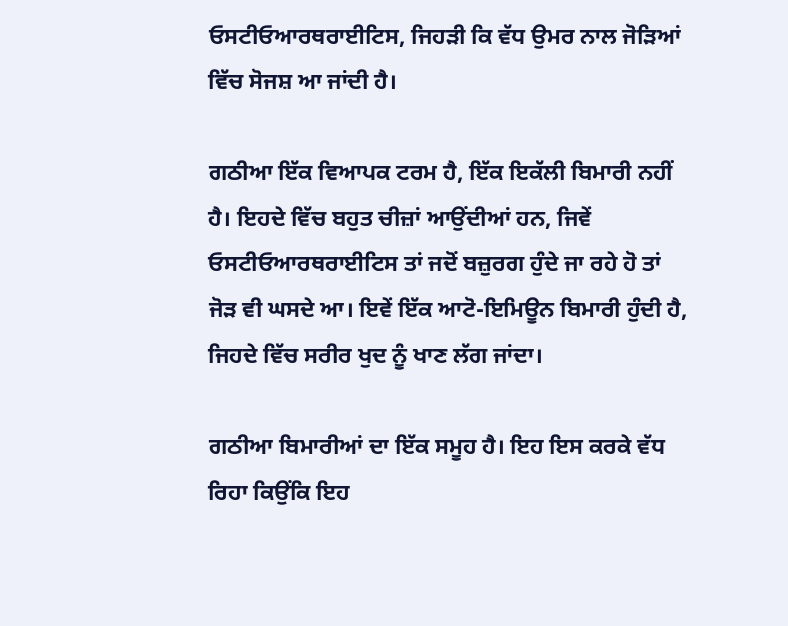ਓਸਟੀਓਆਰਥਰਾਈਟਿਸ, ਜਿਹੜੀ ਕਿ ਵੱਧ ਉਮਰ ਨਾਲ ਜੋੜਿਆਂ ਵਿੱਚ ਸੋਜਸ਼ ਆ ਜਾਂਦੀ ਹੈ।

ਗਠੀਆ ਇੱਕ ਵਿਆਪਕ ਟਰਮ ਹੈ, ਇੱਕ ਇਕੱਲੀ ਬਿਮਾਰੀ ਨਹੀਂ ਹੈ। ਇਹਦੇ ਵਿੱਚ ਬਹੁਤ ਚੀਜ਼ਾਂ ਆਉਂਦੀਆਂ ਹਨ, ਜਿਵੇਂ ਓਸਟੀਓਆਰਥਰਾਈਟਿਸ ਤਾਂ ਜਦੋਂ ਬਜ਼ੁਰਗ ਹੁੰਦੇ ਜਾ ਰਹੇ ਹੋ ਤਾਂ ਜੋੜ ਵੀ ਘਸਦੇ ਆ। ਇਵੇਂ ਇੱਕ ਆਟੋ-ਇਮਿਊਨ ਬਿਮਾਰੀ ਹੁੰਦੀ ਹੈ, ਜਿਹਦੇ ਵਿੱਚ ਸਰੀਰ ਖੁਦ ਨੂੰ ਖਾਣ ਲੱਗ ਜਾਂਦਾ।

ਗਠੀਆ ਬਿਮਾਰੀਆਂ ਦਾ ਇੱਕ ਸਮੂਹ ਹੈ। ਇਹ ਇਸ ਕਰਕੇ ਵੱਧ ਰਿਹਾ ਕਿਉਂਕਿ ਇਹ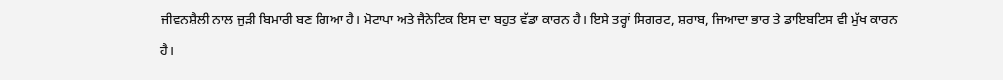ਜੀਵਨਸ਼ੈਲੀ ਨਾਲ ਜੁੜੀ ਬਿਮਾਰੀ ਬਣ ਗਿਆ ਹੈ। ਮੋਟਾਪਾ ਅਤੇ ਜੈਨੇਟਿਕ ਇਸ ਦਾ ਬਹੁਤ ਵੱਡਾ ਕਾਰਨ ਹੈ। ਇਸੇ ਤਰ੍ਹਾਂ ਸਿਗਰਟ, ਸ਼ਰਾਬ, ਜਿਆਦਾ ਭਾਰ ਤੇ ਡਾਇਬਟਿਸ ਵੀ ਮੁੱਖ ਕਾਰਨ ਹੈ।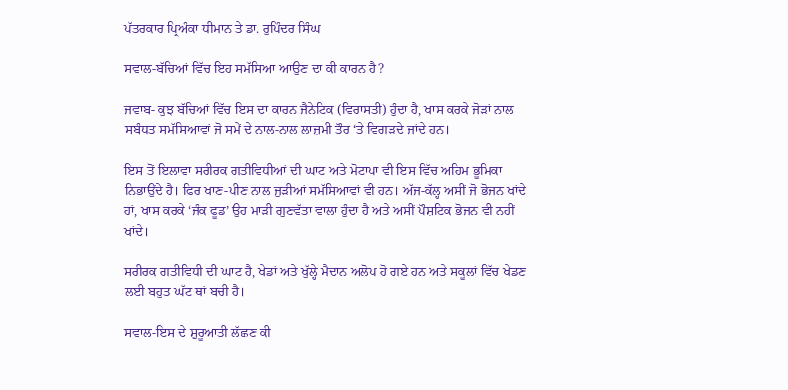ਪੱਤਰਕਾਰ ਪ੍ਰਿਅੰਕਾ ਧੀਮਾਨ ਤੇ ਡਾ. ਰੁਪਿੰਦਰ ਸਿੰਘ

ਸਵਾਲ-ਬੱਚਿਆਂ ਵਿੱਚ ਇਹ ਸਮੱਸਿਆ ਆਉਣ ਦਾ ਕੀ ਕਾਰਨ ਹੈ?

ਜਵਾਬ- ਕੁਝ ਬੱਚਿਆਂ ਵਿੱਚ ਇਸ ਦਾ ਕਾਰਨ ਜੈਨੇਟਿਕ (ਵਿਰਾਸਤੀ) ਹੁੰਦਾ ਹੈ, ਖਾਸ ਕਰਕੇ ਜੋੜਾਂ ਨਾਲ ਸਬੰਧਤ ਸਮੱਸਿਆਵਾਂ ਜੋ ਸਮੇਂ ਦੇ ਨਾਲ-ਨਾਲ ਲਾਜ਼ਮੀ ਤੌਰ ‘ਤੇ ਵਿਗੜਦੇ ਜਾਂਦੇ ਹਨ।

ਇਸ ਤੋਂ ਇਲਾਵਾ ਸਰੀਰਕ ਗਤੀਵਿਧੀਆਂ ਦੀ ਘਾਟ ਅਤੇ ਮੋਟਾਪਾ ਵੀ ਇਸ ਵਿੱਚ ਅਹਿਮ ਭੂਮਿਕਾ ਨਿਭਾਉਂਦੇ ਹੈ। ਫਿਰ ਖਾਣ-ਪੀਣ ਨਾਲ ਜੁੜੀਆਂ ਸਮੱਸਿਆਵਾਂ ਵੀ ਹਨ। ਅੱਜ-ਕੱਲ੍ਹ ਅਸੀਂ ਜੋ ਭੋਜਨ ਖਾਂਦੇ ਹਾਂ, ਖਾਸ ਕਰਕੇ ‘ਜੰਕ ਫੂਡ’ ਉਹ ਮਾੜੀ ਗੁਣਵੱਤਾ ਵਾਲਾ ਹੁੰਦਾ ਹੈ ਅਤੇ ਅਸੀਂ ਪੌਸ਼ਟਿਕ ਭੋਜਨ ਵੀ ਨਹੀਂ ਖਾਂਦੇ।

ਸਰੀਰਕ ਗਤੀਵਿਧੀ ਦੀ ਘਾਟ ਹੈ, ਖੇਡਾਂ ਅਤੇ ਖੁੱਲ੍ਹੇ ਮੈਦਾਨ ਅਲੋਪ ਹੋ ਗਏ ਹਨ ਅਤੇ ਸਕੂਲਾਂ ਵਿੱਚ ਖੇਡਣ ਲਈ ਬਹੁਤ ਘੱਟ ਥਾਂ ਬਚੀ ਹੈ।

ਸਵਾਲ-ਇਸ ਦੇ ਸ਼ੁਰੂਆਤੀ ਲੱਛਣ ਕੀ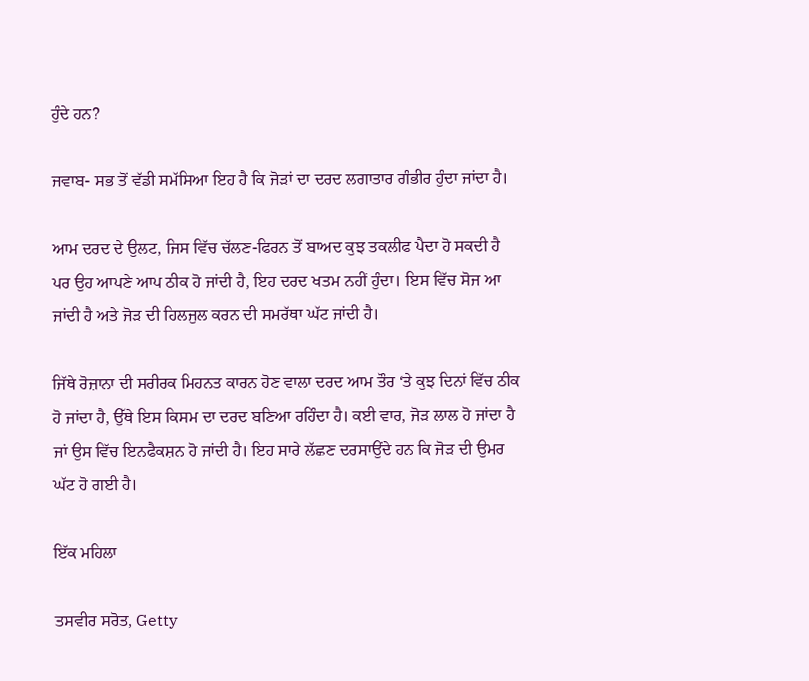ਹੁੰਦੇ ਹਨ?

ਜਵਾਬ- ਸਭ ਤੋਂ ਵੱਡੀ ਸਮੱਸਿਆ ਇਹ ਹੈ ਕਿ ਜੋੜਾਂ ਦਾ ਦਰਦ ਲਗਾਤਾਰ ਗੰਭੀਰ ਹੁੰਦਾ ਜਾਂਦਾ ਹੈ।

ਆਮ ਦਰਦ ਦੇ ਉਲਟ, ਜਿਸ ਵਿੱਚ ਚੱਲਣ-ਫਿਰਨ ਤੋਂ ਬਾਅਦ ਕੁਝ ਤਕਲੀਫ ਪੈਦਾ ਹੋ ਸਕਦੀ ਹੈ ਪਰ ਉਹ ਆਪਣੇ ਆਪ ਠੀਕ ਹੋ ਜਾਂਦੀ ਹੈ, ਇਹ ਦਰਦ ਖਤਮ ਨਹੀਂ ਹੁੰਦਾ। ਇਸ ਵਿੱਚ ਸੋਜ ਆ ਜਾਂਦੀ ਹੈ ਅਤੇ ਜੋੜ ਦੀ ਹਿਲਜੁਲ ਕਰਨ ਦੀ ਸਮਰੱਥਾ ਘੱਟ ਜਾਂਦੀ ਹੈ।

ਜਿੱਥੇ ਰੋਜ਼ਾਨਾ ਦੀ ਸਰੀਰਕ ਮਿਹਨਤ ਕਾਰਨ ਹੋਣ ਵਾਲਾ ਦਰਦ ਆਮ ਤੌਰ ‘ਤੇ ਕੁਝ ਦਿਨਾਂ ਵਿੱਚ ਠੀਕ ਹੋ ਜਾਂਦਾ ਹੈ, ਉੱਥੇ ਇਸ ਕਿਸਮ ਦਾ ਦਰਦ ਬਣਿਆ ਰਹਿੰਦਾ ਹੈ। ਕਈ ਵਾਰ, ਜੋੜ ਲਾਲ ਹੋ ਜਾਂਦਾ ਹੈ ਜਾਂ ਉਸ ਵਿੱਚ ਇਨਫੈਕਸ਼ਨ ਹੋ ਜਾਂਦੀ ਹੈ। ਇਹ ਸਾਰੇ ਲੱਛਣ ਦਰਸਾਉਂਦੇ ਹਨ ਕਿ ਜੋੜ ਦੀ ਉਮਰ ਘੱਟ ਹੋ ਗਈ ਹੈ।

ਇੱਕ ਮਹਿਲਾ

ਤਸਵੀਰ ਸਰੋਤ, Getty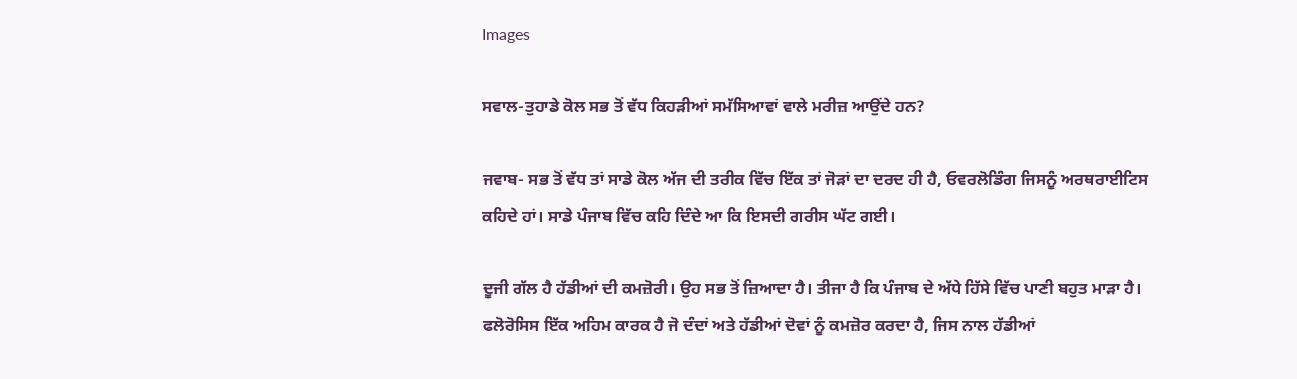Images

ਸਵਾਲ-ਤੁਹਾਡੇ ਕੋਲ ਸਭ ਤੋਂ ਵੱਧ ਕਿਹੜੀਆਂ ਸਮੱਸਿਆਵਾਂ ਵਾਲੇ ਮਰੀਜ਼ ਆਉਂਦੇ ਹਨ?

ਜਵਾਬ- ਸਭ ਤੋਂ ਵੱਧ ਤਾਂ ਸਾਡੇ ਕੋਲ ਅੱਜ ਦੀ ਤਰੀਕ ਵਿੱਚ ਇੱਕ ਤਾਂ ਜੋੜਾਂ ਦਾ ਦਰਦ ਹੀ ਹੈ, ਓਵਰਲੋਡਿੰਗ ਜਿਸਨੂੰ ਅਰਥਰਾਈਟਿਸ ਕਹਿਦੇ ਹਾਂ। ਸਾਡੇ ਪੰਜਾਬ ਵਿੱਚ ਕਹਿ ਦਿੰਦੇ ਆ ਕਿ ਇਸਦੀ ਗਰੀਸ ਘੱਟ ਗਈ।

ਦੂਜੀ ਗੱਲ ਹੈ ਹੱਡੀਆਂ ਦੀ ਕਮਜ਼ੋਰੀ। ਉਹ ਸਭ ਤੋਂ ਜ਼ਿਆਦਾ ਹੈ। ਤੀਜਾ ਹੈ ਕਿ ਪੰਜਾਬ ਦੇ ਅੱਧੇ ਹਿੱਸੇ ਵਿੱਚ ਪਾਣੀ ਬਹੁਤ ਮਾੜਾ ਹੈ। ਫਲੋਰੋਸਿਸ ਇੱਕ ਅਹਿਮ ਕਾਰਕ ਹੈ ਜੋ ਦੰਦਾਂ ਅਤੇ ਹੱਡੀਆਂ ਦੋਵਾਂ ਨੂੰ ਕਮਜ਼ੋਰ ਕਰਦਾ ਹੈ, ਜਿਸ ਨਾਲ ਹੱਡੀਆਂ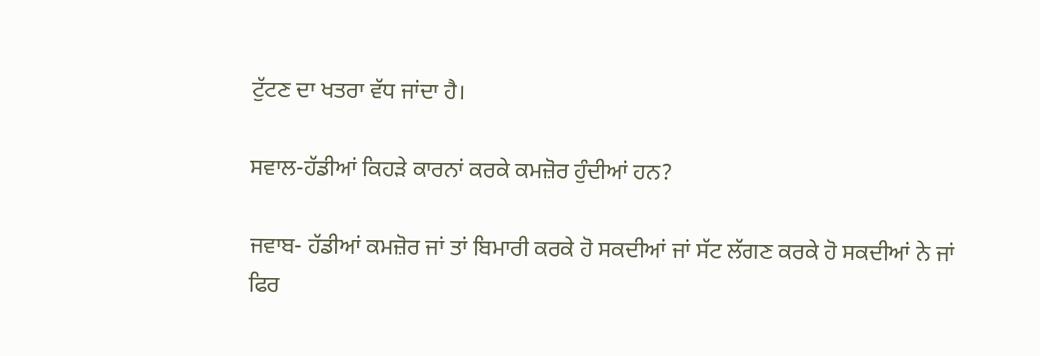ਟੁੱਟਣ ਦਾ ਖਤਰਾ ਵੱਧ ਜਾਂਦਾ ਹੈ।

ਸਵਾਲ-ਹੱਡੀਆਂ ਕਿਹੜੇ ਕਾਰਨਾਂ ਕਰਕੇ ਕਮਜ਼ੋਰ ਹੁੰਦੀਆਂ ਹਨ?

ਜਵਾਬ- ਹੱਡੀਆਂ ਕਮਜ਼ੋਰ ਜਾਂ ਤਾਂ ਬਿਮਾਰੀ ਕਰਕੇ ਹੋ ਸਕਦੀਆਂ ਜਾਂ ਸੱਟ ਲੱਗਣ ਕਰਕੇ ਹੋ ਸਕਦੀਆਂ ਨੇ ਜਾਂ ਫਿਰ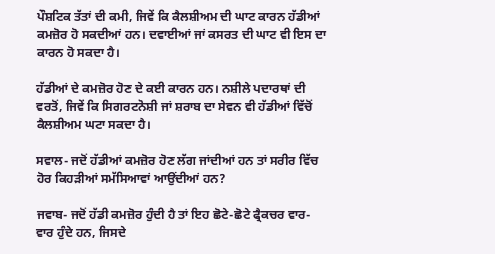ਪੌਸ਼ਟਿਕ ਤੱਤਾਂ ਦੀ ਕਮੀ, ਜਿਵੇਂ ਕਿ ਕੈਲਸ਼ੀਅਮ ਦੀ ਘਾਟ ਕਾਰਨ ਹੱਡੀਆਂ ਕਮਜ਼ੋਰ ਹੋ ਸਕਦੀਆਂ ਹਨ। ਦਵਾਈਆਂ ਜਾਂ ਕਸਰਤ ਦੀ ਘਾਟ ਵੀ ਇਸ ਦਾ ਕਾਰਨ ਹੋ ਸਕਦਾ ਹੈ।

ਹੱਡੀਆਂ ਦੇ ਕਮਜ਼ੋਰ ਹੋਣ ਦੇ ਕਈ ਕਾਰਨ ਹਨ। ਨਸ਼ੀਲੇ ਪਦਾਰਥਾਂ ਦੀ ਵਰਤੋਂ, ਜਿਵੇਂ ਕਿ ਸਿਗਰਟਨੋਸ਼ੀ ਜਾਂ ਸ਼ਰਾਬ ਦਾ ਸੇਵਨ ਵੀ ਹੱਡੀਆਂ ਵਿੱਚੋਂ ਕੈਲਸ਼ੀਅਮ ਘਟਾ ਸਕਦਾ ਹੈ।

ਸਵਾਲ- ਜਦੋਂ ਹੱਡੀਆਂ ਕਮਜ਼ੋਰ ਹੋਣ ਲੱਗ ਜਾਂਦੀਆਂ ਹਨ ਤਾਂ ਸਰੀਰ ਵਿੱਚ ਹੋਰ ਕਿਹੜੀਆਂ ਸਮੱਸਿਆਵਾਂ ਆਉਂਦੀਆਂ ਹਨ?

ਜਵਾਬ- ਜਦੋਂ ਹੱਡੀ ਕਮਜ਼ੋਰ ਹੁੰਦੀ ਹੈ ਤਾਂ ਇਹ ਛੋਟੇ-ਛੋਟੇ ਫ੍ਰੈਕਚਰ ਵਾਰ-ਵਾਰ ਹੁੰਦੇ ਹਨ, ਜਿਸਦੇ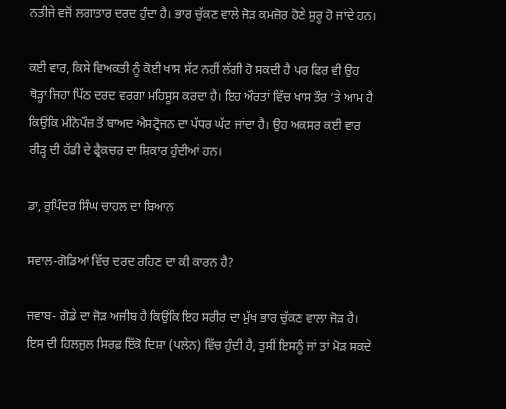ਨਤੀਜੇ ਵਜੋਂ ਲਗਾਤਾਰ ਦਰਦ ਹੁੰਦਾ ਹੈ। ਭਾਰ ਚੁੱਕਣ ਵਾਲੇ ਜੋੜ ਕਮਜ਼ੋਰ ਹੋਣੇ ਸ਼ੁਰੂ ਹੋ ਜਾਂਦੇ ਹਨ।

ਕਈ ਵਾਰ, ਕਿਸੇ ਵਿਅਕਤੀ ਨੂੰ ਕੋਈ ਖਾਸ ਸੱਟ ਨਹੀਂ ਲੱਗੀ ਹੋ ਸਕਦੀ ਹੈ ਪਰ ਫਿਰ ਵੀ ਉਹ ਥੋੜ੍ਹਾ ਜਿਹਾ ਪਿੱਠ ਦਰਦ ਵਰਗਾ ਮਹਿਸੂਸ ਕਰਦਾ ਹੈ। ਇਹ ਔਰਤਾਂ ਵਿੱਚ ਖਾਸ ਤੌਰ ‘ਤੇ ਆਮ ਹੈ ਕਿਉਂਕਿ ਮੀਨੋਪੌਜ਼ ਤੋਂ ਬਾਅਦ ਐਸਟ੍ਰੋਜਨ ਦਾ ਪੱਧਰ ਘੱਟ ਜਾਂਦਾ ਹੈ। ਉਹ ਅਕਸਰ ਕਈ ਵਾਰ ਰੀੜ੍ਹ ਦੀ ਹੱਡੀ ਦੇ ਫ੍ਰੈਕਚਰ ਦਾ ਸ਼ਿਕਾਰ ਹੁੰਦੀਆਂ ਹਨ।

ਡਾ, ਰੁਪਿੰਦਰ ਸਿੰਘ ਚਾਹਲ ਦਾ ਬਿਆਨ

ਸਵਾਲ-ਗੋਡਿਆਂ ਵਿੱਚ ਦਰਦ ਰਹਿਣ ਦਾ ਕੀ ਕਾਰਨ ਹੈ?

ਜਵਾਬ- ਗੋਡੇ ਦਾ ਜੋੜ ਅਜੀਬ ਹੈ ਕਿਉਂਕਿ ਇਹ ਸਰੀਰ ਦਾ ਮੁੱਖ ਭਾਰ ਚੁੱਕਣ ਵਾਲਾ ਜੋੜ ਹੈ। ਇਸ ਦੀ ਹਿਲਜੁਲ ਸਿਰਫ਼ ਇੱਕੋ ਦਿਸ਼ਾ (ਪਲੇਨ) ਵਿੱਚ ਹੁੰਦੀ ਹੈ, ਤੁਸੀਂ ਇਸਨੂੰ ਜਾਂ ਤਾਂ ਮੋੜ ਸਕਦੇ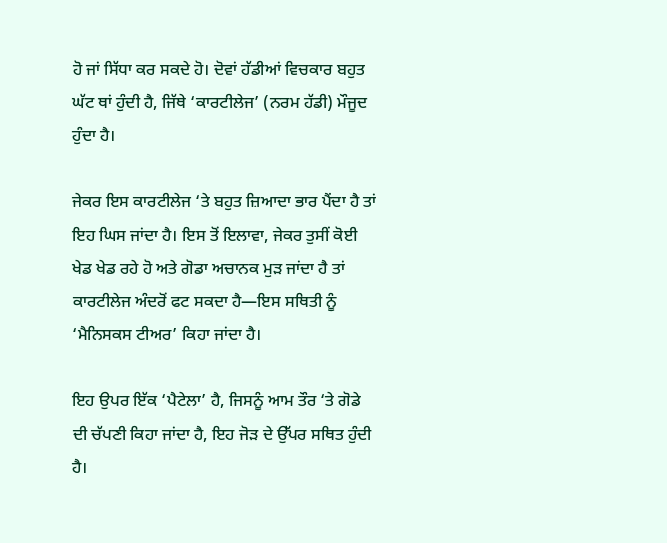ਹੋ ਜਾਂ ਸਿੱਧਾ ਕਰ ਸਕਦੇ ਹੋ। ਦੋਵਾਂ ਹੱਡੀਆਂ ਵਿਚਕਾਰ ਬਹੁਤ ਘੱਟ ਥਾਂ ਹੁੰਦੀ ਹੈ, ਜਿੱਥੇ ‘ਕਾਰਟੀਲੇਜ’ (ਨਰਮ ਹੱਡੀ) ਮੌਜੂਦ ਹੁੰਦਾ ਹੈ।

ਜੇਕਰ ਇਸ ਕਾਰਟੀਲੇਜ ‘ਤੇ ਬਹੁਤ ਜ਼ਿਆਦਾ ਭਾਰ ਪੈਂਦਾ ਹੈ ਤਾਂ ਇਹ ਘਿਸ ਜਾਂਦਾ ਹੈ। ਇਸ ਤੋਂ ਇਲਾਵਾ, ਜੇਕਰ ਤੁਸੀਂ ਕੋਈ ਖੇਡ ਖੇਡ ਰਹੇ ਹੋ ਅਤੇ ਗੋਡਾ ਅਚਾਨਕ ਮੁੜ ਜਾਂਦਾ ਹੈ ਤਾਂ ਕਾਰਟੀਲੇਜ ਅੰਦਰੋਂ ਫਟ ਸਕਦਾ ਹੈ—ਇਸ ਸਥਿਤੀ ਨੂੰ ‘ਮੈਨਿਸਕਸ ਟੀਅਰ’ ਕਿਹਾ ਜਾਂਦਾ ਹੈ।

ਇਹ ਉਪਰ ਇੱਕ ‘ਪੈਟੇਲਾ’ ਹੈ, ਜਿਸਨੂੰ ਆਮ ਤੌਰ ‘ਤੇ ਗੋਡੇ ਦੀ ਚੱਪਣੀ ਕਿਹਾ ਜਾਂਦਾ ਹੈ, ਇਹ ਜੋੜ ਦੇ ਉੱਪਰ ਸਥਿਤ ਹੁੰਦੀ ਹੈ।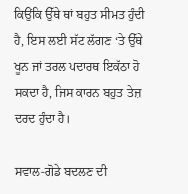ਕਿਉਂਕਿ ਉੱਥੇ ਥਾਂ ਬਹੁਤ ਸੀਮਤ ਹੁੰਦੀ ਹੈ, ਇਸ ਲਈ ਸੱਟ ਲੱਗਣ ‘ਤੇ ਉੱਥੇ ਖੂਨ ਜਾਂ ਤਰਲ ਪਦਾਰਥ ਇਕੱਠਾ ਹੋ ਸਕਦਾ ਹੈ, ਜਿਸ ਕਾਰਨ ਬਹੁਤ ਤੇਜ਼ ਦਰਦ ਹੁੰਦਾ ਹੈ।

ਸਵਾਲ-ਗੋਡੇ ਬਦਲਣ ਦੀ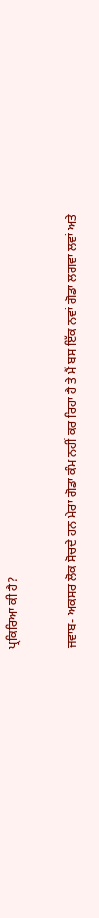ਪ੍ਰਕਿਰਿਆ ਕੀ ਹੈ?

ਜਵਾਬ- ਅਕਸਰ ਲੋਕ ਸੋਚਦੇ ਹਨ ਮੇਰਾ ਗੋਡਾ ਕੰਮ ਨਹੀਂ ਕਰ ਰਿਹਾ ਹੈ ਤੇ ਮੈਂ ਬਸ ਇੱਕ ਨਵਾਂ ਗੋਡਾ ਲਗਵਾ ਲਵਾਂ ਅਤੇ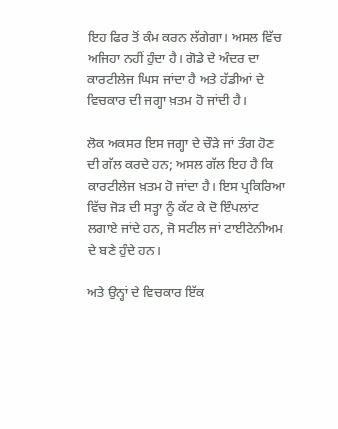ਇਹ ਫਿਰ ਤੋਂ ਕੰਮ ਕਰਨ ਲੱਗੇਗਾ। ਅਸਲ ਵਿੱਚ ਅਜਿਹਾ ਨਹੀਂ ਹੁੰਦਾ ਹੈ। ਗੋਡੇ ਦੇ ਅੰਦਰ ਦਾ ਕਾਰਟੀਲੇਜ ਘਿਸ ਜਾਂਦਾ ਹੈ ਅਤੇ ਹੱਡੀਆਂ ਦੇ ਵਿਚਕਾਰ ਦੀ ਜਗ੍ਹਾ ਖ਼ਤਮ ਹੋ ਜਾਂਦੀ ਹੈ।

ਲੋਕ ਅਕਸਰ ਇਸ ਜਗ੍ਹਾ ਦੇ ਚੌੜੇ ਜਾਂ ਤੰਗ ਹੋਣ ਦੀ ਗੱਲ ਕਰਦੇ ਹਨ; ਅਸਲ ਗੱਲ ਇਹ ਹੈ ਕਿ ਕਾਰਟੀਲੇਜ ਖ਼ਤਮ ਹੋ ਜਾਂਦਾ ਹੈ। ਇਸ ਪ੍ਰਕਿਰਿਆ ਵਿੱਚ ਜੋੜ ਦੀ ਸਤ੍ਹਾ ਨੂੰ ਕੱਟ ਕੇ ਦੋ ਇੰਪਲਾਂਟ ਲਗਾਏ ਜਾਂਦੇ ਹਨ, ਜੋ ਸਟੀਲ ਜਾਂ ਟਾਈਟੇਨੀਅਮ ਦੇ ਬਣੇ ਹੁੰਦੇ ਹਨ।

ਅਤੇ ਉਨ੍ਹਾਂ ਦੇ ਵਿਚਕਾਰ ਇੱਕ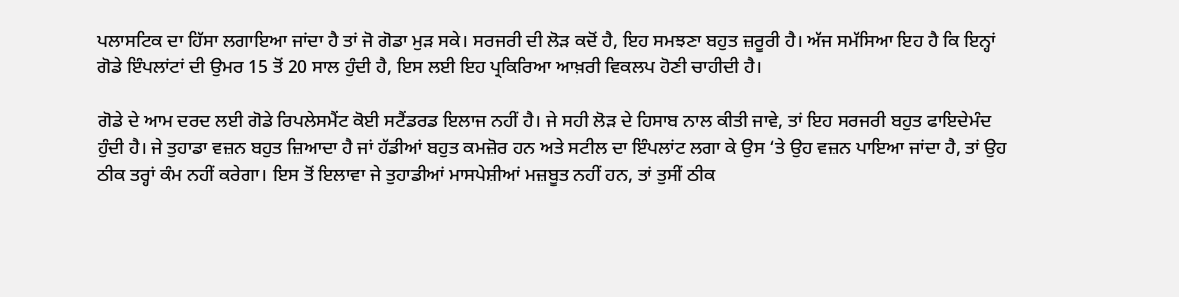ਪਲਾਸਟਿਕ ਦਾ ਹਿੱਸਾ ਲਗਾਇਆ ਜਾਂਦਾ ਹੈ ਤਾਂ ਜੋ ਗੋਡਾ ਮੁੜ ਸਕੇ। ਸਰਜਰੀ ਦੀ ਲੋੜ ਕਦੋਂ ਹੈ, ਇਹ ਸਮਝਣਾ ਬਹੁਤ ਜ਼ਰੂਰੀ ਹੈ। ਅੱਜ ਸਮੱਸਿਆ ਇਹ ਹੈ ਕਿ ਇਨ੍ਹਾਂ ਗੋਡੇ ਇੰਪਲਾਂਟਾਂ ਦੀ ਉਮਰ 15 ਤੋਂ 20 ਸਾਲ ਹੁੰਦੀ ਹੈ, ਇਸ ਲਈ ਇਹ ਪ੍ਰਕਿਰਿਆ ਆਖ਼ਰੀ ਵਿਕਲਪ ਹੋਣੀ ਚਾਹੀਦੀ ਹੈ।

ਗੋਡੇ ਦੇ ਆਮ ਦਰਦ ਲਈ ਗੋਡੇ ਰਿਪਲੇਸਮੈਂਟ ਕੋਈ ਸਟੈਂਡਰਡ ਇਲਾਜ ਨਹੀਂ ਹੈ। ਜੇ ਸਹੀ ਲੋੜ ਦੇ ਹਿਸਾਬ ਨਾਲ ਕੀਤੀ ਜਾਵੇ, ਤਾਂ ਇਹ ਸਰਜਰੀ ਬਹੁਤ ਫਾਇਦੇਮੰਦ ਹੁੰਦੀ ਹੈ। ਜੇ ਤੁਹਾਡਾ ਵਜ਼ਨ ਬਹੁਤ ਜ਼ਿਆਦਾ ਹੈ ਜਾਂ ਹੱਡੀਆਂ ਬਹੁਤ ਕਮਜ਼ੋਰ ਹਨ ਅਤੇ ਸਟੀਲ ਦਾ ਇੰਪਲਾਂਟ ਲਗਾ ਕੇ ਉਸ ‘ਤੇ ਉਹ ਵਜ਼ਨ ਪਾਇਆ ਜਾਂਦਾ ਹੈ, ਤਾਂ ਉਹ ਠੀਕ ਤਰ੍ਹਾਂ ਕੰਮ ਨਹੀਂ ਕਰੇਗਾ। ਇਸ ਤੋਂ ਇਲਾਵਾ ਜੇ ਤੁਹਾਡੀਆਂ ਮਾਸਪੇਸ਼ੀਆਂ ਮਜ਼ਬੂਤ ਨਹੀਂ ਹਨ, ਤਾਂ ਤੁਸੀਂ ਠੀਕ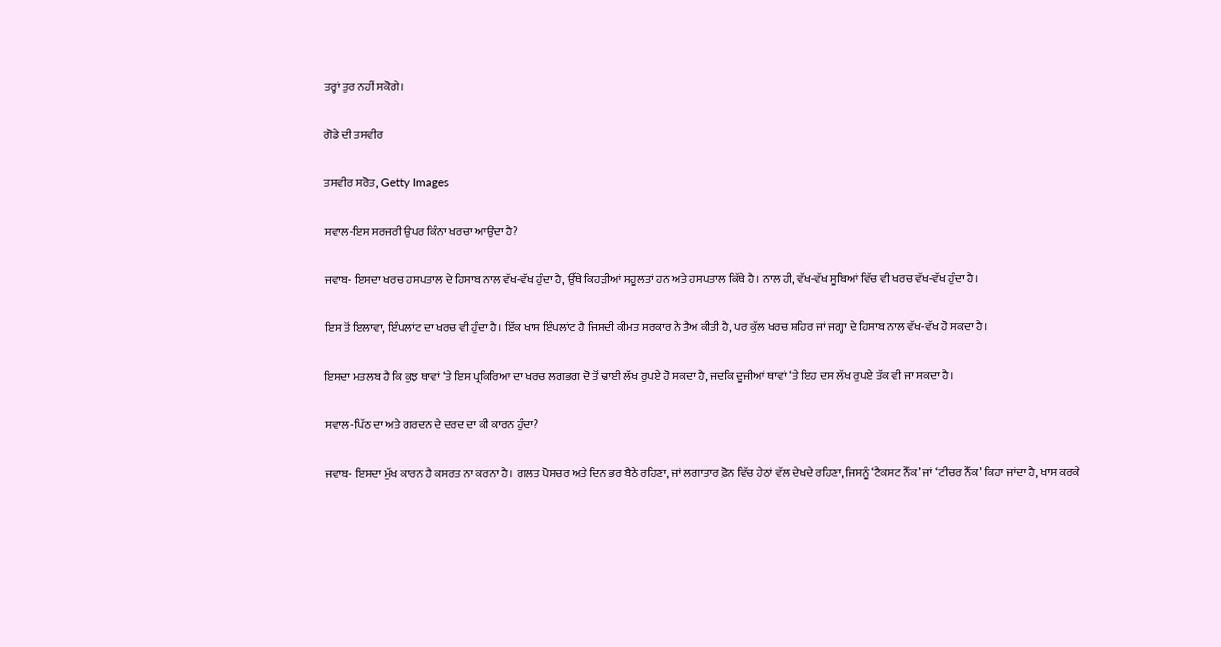ਤਰ੍ਹਾਂ ਤੁਰ ਨਹੀਂ ਸਕੋਗੇ।

ਗੋਡੇ ਦੀ ਤਸਵੀਰ

ਤਸਵੀਰ ਸਰੋਤ, Getty Images

ਸਵਾਲ-ਇਸ ਸਰਜਰੀ ਉਪਰ ਕਿੰਨਾ ਖਰਚਾ ਆਉਂਦਾ ਹੈ?

ਜਵਾਬ- ਇਸਦਾ ਖਰਚ ਹਸਪਤਾਲ ਦੇ ਹਿਸਾਬ ਨਾਲ ਵੱਖ-ਵੱਖ ਹੁੰਦਾ ਹੈ, ਉੱਥੇ ਕਿਹੜੀਆਂ ਸਹੂਲਤਾਂ ਹਨ ਅਤੇ ਹਸਪਤਾਲ ਕਿੱਥੇ ਹੈ। ਨਾਲ ਹੀ, ਵੱਖ-ਵੱਖ ਸੂਬਿਆਂ ਵਿੱਚ ਵੀ ਖਰਚ ਵੱਖ-ਵੱਖ ਹੁੰਦਾ ਹੈ।

ਇਸ ਤੋਂ ਇਲਾਵਾ, ਇੰਪਲਾਂਟ ਦਾ ਖਰਚ ਵੀ ਹੁੰਦਾ ਹੈ। ਇੱਕ ਖਾਸ ਇੰਪਲਾਂਟ ਹੈ ਜਿਸਦੀ ਕੀਮਤ ਸਰਕਾਰ ਨੇ ਤੈਅ ਕੀਤੀ ਹੈ, ਪਰ ਕੁੱਲ ਖਰਚ ਸ਼ਹਿਰ ਜਾਂ ਜਗ੍ਹਾ ਦੇ ਹਿਸਾਬ ਨਾਲ ਵੱਖ-ਵੱਖ ਹੋ ਸਕਦਾ ਹੈ।

ਇਸਦਾ ਮਤਲਬ ਹੈ ਕਿ ਕੁਝ ਥਾਵਾਂ ‘ਤੇ ਇਸ ਪ੍ਰਕਿਰਿਆ ਦਾ ਖਰਚ ਲਗਭਗ ਦੋ ਤੋਂ ਢਾਈ ਲੱਖ ਰੁਪਏ ਹੋ ਸਕਦਾ ਹੈ, ਜਦਕਿ ਦੂਜੀਆਂ ਥਾਵਾਂ ‘ਤੇ ਇਹ ਦਸ ਲੱਖ ਰੁਪਏ ਤੱਕ ਵੀ ਜਾ ਸਕਦਾ ਹੈ।

ਸਵਾਲ-ਪਿੱਠ ਦਾ ਅਤੇ ਗਰਦਨ ਦੇ ਦਰਦ ਦਾ ਕੀ ਕਾਰਨ ਹੁੰਦਾ?

ਜਵਾਬ- ਇਸਦਾ ਮੁੱਖ ਕਾਰਨ ਹੈ ਕਸਰਤ ਨਾ ਕਰਨਾ ਹੈ। ਗਲਤ ਪੋਸਚਰ ਅਤੇ ਦਿਨ ਭਰ ਬੈਠੇ ਰਹਿਣਾ, ਜਾਂ ਲਗਾਤਾਰ ਫ਼ੋਨ ਵਿੱਚ ਹੇਠਾਂ ਵੱਲ ਦੇਖਦੇ ਰਹਿਣਾ, ਜਿਸਨੂੰ ‘ਟੈਕਸਟ ਨੈੱਕ’ ਜਾਂ ‘ਟੀਚਰ ਨੈੱਕ’ ਕਿਹਾ ਜਾਂਦਾ ਹੈ, ਖਾਸ ਕਰਕੇ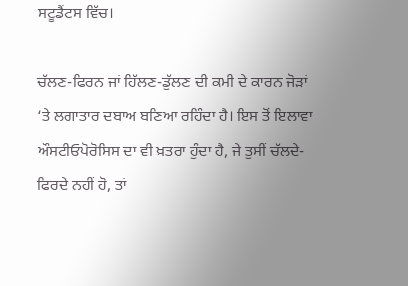ਸਟੂਡੈਂਟਸ ਵਿੱਚ।

ਚੱਲਣ-ਫਿਰਨ ਜਾਂ ਹਿੱਲਣ-ਡੁੱਲਣ ਦੀ ਕਮੀ ਦੇ ਕਾਰਨ ਜੋੜਾਂ ‘ਤੇ ਲਗਾਤਾਰ ਦਬਾਅ ਬਣਿਆ ਰਹਿੰਦਾ ਹੈ। ਇਸ ਤੋਂ ਇਲਾਵਾ ਔਸਟੀਓਪੋਰੋਸਿਸ ਦਾ ਵੀ ਖ਼ਤਰਾ ਹੁੰਦਾ ਹੈ, ਜੇ ਤੁਸੀਂ ਚੱਲਦੇ-ਫਿਰਦੇ ਨਹੀਂ ਹੋ, ਤਾਂ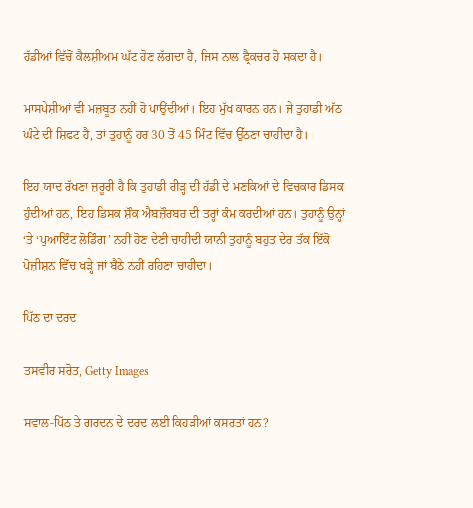ਹੱਡੀਆਂ ਵਿੱਚੋਂ ਕੈਲਸ਼ੀਅਮ ਘੱਟ ਹੋਣ ਲੱਗਦਾ ਹੈ, ਜਿਸ ਨਾਲ ਫ੍ਰੈਕਚਰ ਹੋ ਸਕਦਾ ਹੈ।

ਮਾਸਪੇਸ਼ੀਆਂ ਵੀ ਮਜ਼ਬੂਤ ਨਹੀਂ ਹੋ ਪਾਉਂਦੀਆਂ। ਇਹ ਮੁੱਖ ਕਾਰਨ ਹਨ। ਜੇ ਤੁਹਾਡੀ ਅੱਠ ਘੰਟੇ ਦੀ ਸ਼ਿਫਟ ਹੈ, ਤਾਂ ਤੁਹਾਨੂੰ ਹਰ 30 ਤੋਂ 45 ਮਿੰਟ ਵਿੱਚ ਉੱਠਣਾ ਚਾਹੀਦਾ ਹੈ।

ਇਹ ਯਾਦ ਰੱਖਣਾ ਜ਼ਰੂਰੀ ਹੈ ਕਿ ਤੁਹਾਡੀ ਰੀੜ੍ਹ ਦੀ ਹੱਡੀ ਦੇ ਮਣਕਿਆਂ ਦੇ ਵਿਚਕਾਰ ਡਿਸਕ ਹੁੰਦੀਆਂ ਹਨ, ਇਹ ਡਿਸਕ ਸ਼ੌਕ ਐਬਜ਼ੌਰਬਰ ਦੀ ਤਰ੍ਹਾਂ ਕੰਮ ਕਰਦੀਆਂ ਹਨ। ਤੁਹਾਨੂੰ ਉਨ੍ਹਾਂ ‘ਤੇ ‘ਪੁਆਇੰਟ ਲੋਡਿੰਗ’ ਨਹੀਂ ਹੋਣ ਦੇਣੀ ਚਾਹੀਦੀ ਯਾਨੀ ਤੁਹਾਨੂੰ ਬਹੁਤ ਦੇਰ ਤੱਕ ਇੱਕੋ ਪੋਜ਼ੀਸ਼ਨ ਵਿੱਚ ਖੜ੍ਹੇ ਜਾਂ ਬੈਠੇ ਨਹੀਂ ਰਹਿਣਾ ਚਾਹੀਦਾ।

ਪਿੱਠ ਦਾ ਦਰਦ

ਤਸਵੀਰ ਸਰੋਤ, Getty Images

ਸਵਾਲ-ਪਿੱਠ ਤੇ ਗਰਦਨ ਦੇ ਦਰਦ ਲਈ ਕਿਹੜੀਆਂ ਕਸਰਤਾਂ ਹਨ?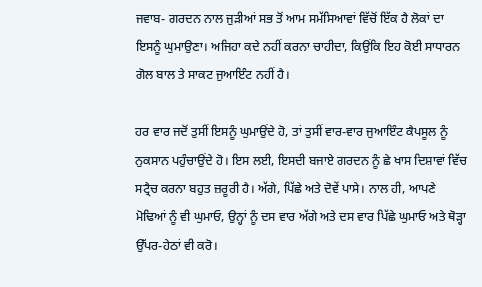ਜਵਾਬ- ਗਰਦਨ ਨਾਲ ਜੁੜੀਆਂ ਸਭ ਤੋਂ ਆਮ ਸਮੱਸਿਆਵਾਂ ਵਿੱਚੋਂ ਇੱਕ ਹੈ ਲੋਕਾਂ ਦਾ ਇਸਨੂੰ ਘੁਮਾਉਣਾ। ਅਜਿਹਾ ਕਦੇ ਨਹੀਂ ਕਰਨਾ ਚਾਹੀਦਾ, ਕਿਉਂਕਿ ਇਹ ਕੋਈ ਸਾਧਾਰਨ ਗੋਲ ਬਾਲ ਤੇ ਸਾਕਟ ਜੁਆਇੰਟ ਨਹੀਂ ਹੈ।

ਹਰ ਵਾਰ ਜਦੋਂ ਤੁਸੀਂ ਇਸਨੂੰ ਘੁਮਾਉਂਦੇ ਹੋ, ਤਾਂ ਤੁਸੀਂ ਵਾਰ-ਵਾਰ ਜੁਆਇੰਟ ਕੈਪਸੂਲ ਨੂੰ ਨੁਕਸਾਨ ਪਹੁੰਚਾਉਂਦੇ ਹੋ। ਇਸ ਲਈ, ਇਸਦੀ ਬਜਾਏ ਗਰਦਨ ਨੂੰ ਛੇ ਖਾਸ ਦਿਸ਼ਾਵਾਂ ਵਿੱਚ ਸਟ੍ਰੈਚ ਕਰਨਾ ਬਹੁਤ ਜ਼ਰੂਰੀ ਹੈ। ਅੱਗੇ, ਪਿੱਛੇ ਅਤੇ ਦੋਵੇਂ ਪਾਸੇ। ਨਾਲ ਹੀ, ਆਪਣੇ ਮੋਢਿਆਂ ਨੂੰ ਵੀ ਘੁਮਾਓ, ਉਨ੍ਹਾਂ ਨੂੰ ਦਸ ਵਾਰ ਅੱਗੇ ਅਤੇ ਦਸ ਵਾਰ ਪਿੱਛੇ ਘੁਮਾਓ ਅਤੇ ਥੋੜ੍ਹਾ ਉੱਪਰ-ਹੇਠਾਂ ਵੀ ਕਰੋ।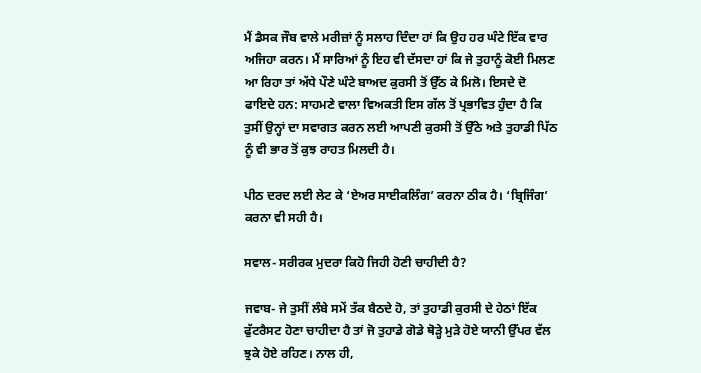ਮੈਂ ਡੈਸਕ ਜੌਬ ਵਾਲੇ ਮਰੀਜ਼ਾਂ ਨੂੰ ਸਲਾਹ ਦਿੰਦਾ ਹਾਂ ਕਿ ਉਹ ਹਰ ਘੰਟੇ ਇੱਕ ਵਾਰ ਅਜਿਹਾ ਕਰਨ। ਮੈਂ ਸਾਰਿਆਂ ਨੂੰ ਇਹ ਵੀ ਦੱਸਦਾ ਹਾਂ ਕਿ ਜੇ ਤੁਹਾਨੂੰ ਕੋਈ ਮਿਲਣ ਆ ਰਿਹਾ ਤਾਂ ਅੱਧੇ ਪੌਣੇ ਘੰਟੇ ਬਾਅਦ ਕੁਰਸੀ ਤੋਂ ਉੱਠ ਕੇ ਮਿਲੋ। ਇਸਦੇ ਦੋ ਫਾਇਦੇ ਹਨ: ਸਾਹਮਣੇ ਵਾਲਾ ਵਿਅਕਤੀ ਇਸ ਗੱਲ ਤੋਂ ਪ੍ਰਭਾਵਿਤ ਹੁੰਦਾ ਹੈ ਕਿ ਤੁਸੀਂ ਉਨ੍ਹਾਂ ਦਾ ਸਵਾਗਤ ਕਰਨ ਲਈ ਆਪਣੀ ਕੁਰਸੀ ਤੋਂ ਉੱਠੇ ਅਤੇ ਤੁਹਾਡੀ ਪਿੱਠ ਨੂੰ ਵੀ ਭਾਰ ਤੋਂ ਕੁਝ ਰਾਹਤ ਮਿਲਦੀ ਹੈ।

ਪੀਠ ਦਰਦ ਲਈ ਲੇਟ ਕੇ ‘ਏਅਰ ਸਾਈਕਲਿੰਗ’ ਕਰਨਾ ਠੀਕ ਹੈ। ‘ਬ੍ਰਿਜਿੰਗ’ ਕਰਨਾ ਵੀ ਸਹੀ ਹੈ।

ਸਵਾਲ- ਸਰੀਰਕ ਮੁਦਰਾ ਕਿਹੋ ਜਿਹੀ ਹੋਣੀ ਚਾਹੀਦੀ ਹੈ?

ਜਵਾਬ- ਜੇ ਤੁਸੀਂ ਲੰਬੇ ਸਮੇਂ ਤੱਕ ਬੈਠਦੇ ਹੋ, ਤਾਂ ਤੁਹਾਡੀ ਕੁਰਸੀ ਦੇ ਹੇਠਾਂ ਇੱਕ ਫੁੱਟਰੈਸਟ ਹੋਣਾ ਚਾਹੀਦਾ ਹੈ ਤਾਂ ਜੋ ਤੁਹਾਡੇ ਗੋਡੇ ਥੋੜ੍ਹੇ ਮੁੜੇ ਹੋਏ ਯਾਨੀ ਉੱਪਰ ਵੱਲ ਝੁਕੇ ਹੋਏ ਰਹਿਣ। ਨਾਲ ਹੀ,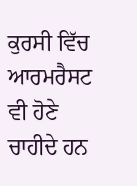ਕੁਰਸੀ ਵਿੱਚ ਆਰਮਰੈਸਟ ਵੀ ਹੋਣੇ ਚਾਹੀਦੇ ਹਨ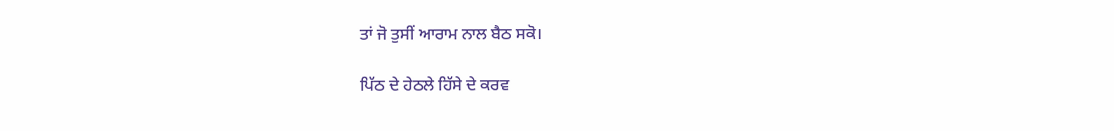ਤਾਂ ਜੋ ਤੁਸੀਂ ਆਰਾਮ ਨਾਲ ਬੈਠ ਸਕੋ।

ਪਿੱਠ ਦੇ ਹੇਠਲੇ ਹਿੱਸੇ ਦੇ ਕਰਵ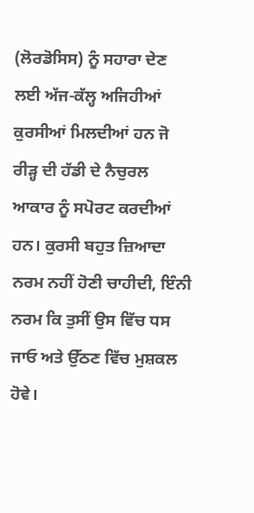(ਲੋਰਡੋਸਿਸ) ਨੂੰ ਸਹਾਰਾ ਦੇਣ ਲਈ ਅੱਜ-ਕੱਲ੍ਹ ਅਜਿਹੀਆਂ ਕੁਰਸੀਆਂ ਮਿਲਦੀਆਂ ਹਨ ਜੋ ਰੀੜ੍ਹ ਦੀ ਹੱਡੀ ਦੇ ਨੈਚੁਰਲ ਆਕਾਰ ਨੂੰ ਸਪੋਰਟ ਕਰਦੀਆਂ ਹਨ। ਕੁਰਸੀ ਬਹੁਤ ਜ਼ਿਆਦਾ ਨਰਮ ਨਹੀਂ ਹੋਣੀ ਚਾਹੀਦੀ, ਇੰਨੀ ਨਰਮ ਕਿ ਤੁਸੀਂ ਉਸ ਵਿੱਚ ਧਸ ਜਾਓ ਅਤੇ ਉੱਠਣ ਵਿੱਚ ਮੁਸ਼ਕਲ ਹੋਵੇ।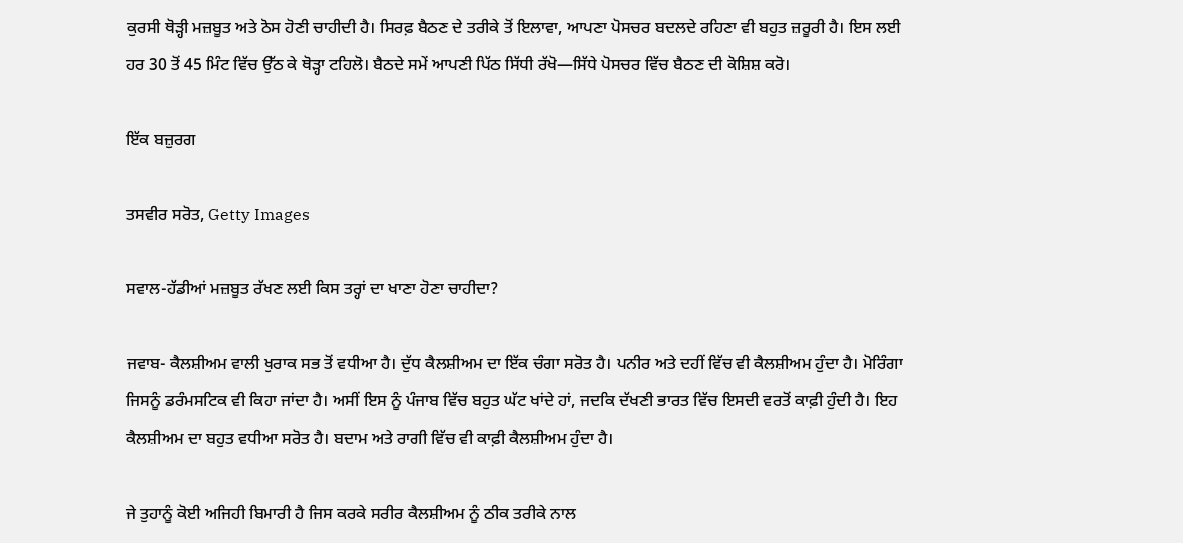ਕੁਰਸੀ ਥੋੜ੍ਹੀ ਮਜ਼ਬੂਤ ਅਤੇ ਠੋਸ ਹੋਣੀ ਚਾਹੀਦੀ ਹੈ। ਸਿਰਫ਼ ਬੈਠਣ ਦੇ ਤਰੀਕੇ ਤੋਂ ਇਲਾਵਾ, ਆਪਣਾ ਪੋਸਚਰ ਬਦਲਦੇ ਰਹਿਣਾ ਵੀ ਬਹੁਤ ਜ਼ਰੂਰੀ ਹੈ। ਇਸ ਲਈ ਹਰ 30 ਤੋਂ 45 ਮਿੰਟ ਵਿੱਚ ਉੱਠ ਕੇ ਥੋੜ੍ਹਾ ਟਹਿਲੋ। ਬੈਠਦੇ ਸਮੇਂ ਆਪਣੀ ਪਿੱਠ ਸਿੱਧੀ ਰੱਖੋ—ਸਿੱਧੇ ਪੋਸਚਰ ਵਿੱਚ ਬੈਠਣ ਦੀ ਕੋਸ਼ਿਸ਼ ਕਰੋ।

ਇੱਕ ਬਜ਼ੁਰਗ

ਤਸਵੀਰ ਸਰੋਤ, Getty Images

ਸਵਾਲ-ਹੱਡੀਆਂ ਮਜ਼ਬੂਤ ਰੱਖਣ ਲਈ ਕਿਸ ਤਰ੍ਹਾਂ ਦਾ ਖਾਣਾ ਹੋਣਾ ਚਾਹੀਦਾ?

ਜਵਾਬ- ਕੈਲਸ਼ੀਅਮ ਵਾਲੀ ਖੁਰਾਕ ਸਭ ਤੋਂ ਵਧੀਆ ਹੈ। ਦੁੱਧ ਕੈਲਸ਼ੀਅਮ ਦਾ ਇੱਕ ਚੰਗਾ ਸਰੋਤ ਹੈ। ਪਨੀਰ ਅਤੇ ਦਹੀਂ ਵਿੱਚ ਵੀ ਕੈਲਸ਼ੀਅਮ ਹੁੰਦਾ ਹੈ। ਮੋਰਿੰਗਾ ਜਿਸਨੂੰ ਡਰੰਮਸਟਿਕ ਵੀ ਕਿਹਾ ਜਾਂਦਾ ਹੈ। ਅਸੀਂ ਇਸ ਨੂੰ ਪੰਜਾਬ ਵਿੱਚ ਬਹੁਤ ਘੱਟ ਖਾਂਦੇ ਹਾਂ, ਜਦਕਿ ਦੱਖਣੀ ਭਾਰਤ ਵਿੱਚ ਇਸਦੀ ਵਰਤੋਂ ਕਾਫ਼ੀ ਹੁੰਦੀ ਹੈ। ਇਹ ਕੈਲਸ਼ੀਅਮ ਦਾ ਬਹੁਤ ਵਧੀਆ ਸਰੋਤ ਹੈ। ਬਦਾਮ ਅਤੇ ਰਾਗੀ ਵਿੱਚ ਵੀ ਕਾਫ਼ੀ ਕੈਲਸ਼ੀਅਮ ਹੁੰਦਾ ਹੈ।

ਜੇ ਤੁਹਾਨੂੰ ਕੋਈ ਅਜਿਹੀ ਬਿਮਾਰੀ ਹੈ ਜਿਸ ਕਰਕੇ ਸਰੀਰ ਕੈਲਸ਼ੀਅਮ ਨੂੰ ਠੀਕ ਤਰੀਕੇ ਨਾਲ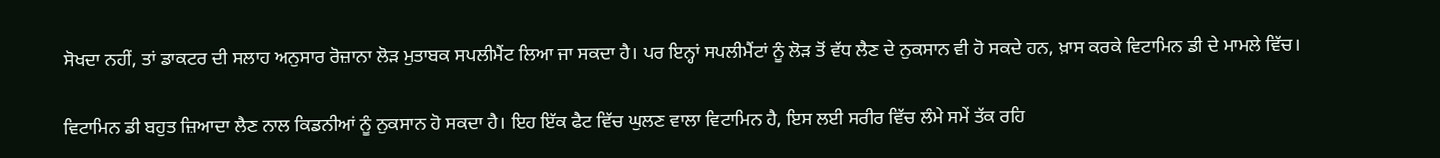ਸੋਖਦਾ ਨਹੀਂ, ਤਾਂ ਡਾਕਟਰ ਦੀ ਸਲਾਹ ਅਨੁਸਾਰ ਰੋਜ਼ਾਨਾ ਲੋੜ ਮੁਤਾਬਕ ਸਪਲੀਮੈਂਟ ਲਿਆ ਜਾ ਸਕਦਾ ਹੈ। ਪਰ ਇਨ੍ਹਾਂ ਸਪਲੀਮੈਂਟਾਂ ਨੂੰ ਲੋੜ ਤੋਂ ਵੱਧ ਲੈਣ ਦੇ ਨੁਕਸਾਨ ਵੀ ਹੋ ਸਕਦੇ ਹਨ, ਖ਼ਾਸ ਕਰਕੇ ਵਿਟਾਮਿਨ ਡੀ ਦੇ ਮਾਮਲੇ ਵਿੱਚ।

ਵਿਟਾਮਿਨ ਡੀ ਬਹੁਤ ਜ਼ਿਆਦਾ ਲੈਣ ਨਾਲ ਕਿਡਨੀਆਂ ਨੂੰ ਨੁਕਸਾਨ ਹੋ ਸਕਦਾ ਹੈ। ਇਹ ਇੱਕ ਫੈਟ ਵਿੱਚ ਘੁਲਣ ਵਾਲਾ ਵਿਟਾਮਿਨ ਹੈ, ਇਸ ਲਈ ਸਰੀਰ ਵਿੱਚ ਲੰਮੇ ਸਮੇਂ ਤੱਕ ਰਹਿ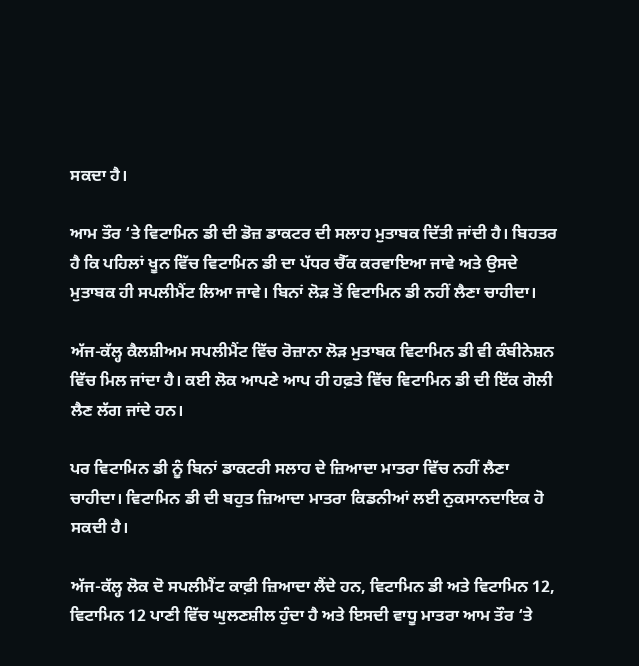ਸਕਦਾ ਹੈ।

ਆਮ ਤੌਰ ‘ਤੇ ਵਿਟਾਮਿਨ ਡੀ ਦੀ ਡੋਜ਼ ਡਾਕਟਰ ਦੀ ਸਲਾਹ ਮੁਤਾਬਕ ਦਿੱਤੀ ਜਾਂਦੀ ਹੈ। ਬਿਹਤਰ ਹੈ ਕਿ ਪਹਿਲਾਂ ਖੂਨ ਵਿੱਚ ਵਿਟਾਮਿਨ ਡੀ ਦਾ ਪੱਧਰ ਚੈੱਕ ਕਰਵਾਇਆ ਜਾਵੇ ਅਤੇ ਉਸਦੇ ਮੁਤਾਬਕ ਹੀ ਸਪਲੀਮੈਂਟ ਲਿਆ ਜਾਵੇ। ਬਿਨਾਂ ਲੋੜ ਤੋਂ ਵਿਟਾਮਿਨ ਡੀ ਨਹੀਂ ਲੈਣਾ ਚਾਹੀਦਾ।

ਅੱਜ-ਕੱਲ੍ਹ ਕੈਲਸ਼ੀਅਮ ਸਪਲੀਮੈਂਟ ਵਿੱਚ ਰੋਜ਼ਾਨਾ ਲੋੜ ਮੁਤਾਬਕ ਵਿਟਾਮਿਨ ਡੀ ਵੀ ਕੰਬੀਨੇਸ਼ਨ ਵਿੱਚ ਮਿਲ ਜਾਂਦਾ ਹੈ। ਕਈ ਲੋਕ ਆਪਣੇ ਆਪ ਹੀ ਹਫ਼ਤੇ ਵਿੱਚ ਵਿਟਾਮਿਨ ਡੀ ਦੀ ਇੱਕ ਗੋਲੀ ਲੈਣ ਲੱਗ ਜਾਂਦੇ ਹਨ।

ਪਰ ਵਿਟਾਮਿਨ ਡੀ ਨੂੰ ਬਿਨਾਂ ਡਾਕਟਰੀ ਸਲਾਹ ਦੇ ਜ਼ਿਆਦਾ ਮਾਤਰਾ ਵਿੱਚ ਨਹੀਂ ਲੈਣਾ ਚਾਹੀਦਾ। ਵਿਟਾਮਿਨ ਡੀ ਦੀ ਬਹੁਤ ਜ਼ਿਆਦਾ ਮਾਤਰਾ ਕਿਡਨੀਆਂ ਲਈ ਨੁਕਸਾਨਦਾਇਕ ਹੋ ਸਕਦੀ ਹੈ।

ਅੱਜ-ਕੱਲ੍ਹ ਲੋਕ ਦੋ ਸਪਲੀਮੈਂਟ ਕਾਫ਼ੀ ਜ਼ਿਆਦਾ ਲੈਂਦੇ ਹਨ, ਵਿਟਾਮਿਨ ਡੀ ਅਤੇ ਵਿਟਾਮਿਨ 12, ਵਿਟਾਮਿਨ 12 ਪਾਣੀ ਵਿੱਚ ਘੁਲਣਸ਼ੀਲ ਹੁੰਦਾ ਹੈ ਅਤੇ ਇਸਦੀ ਵਾਧੂ ਮਾਤਰਾ ਆਮ ਤੌਰ ‘ਤੇ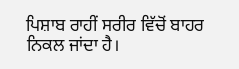ਪਿਸ਼ਾਬ ਰਾਹੀਂ ਸਰੀਰ ਵਿੱਚੋਂ ਬਾਹਰ ਨਿਕਲ ਜਾਂਦਾ ਹੈ।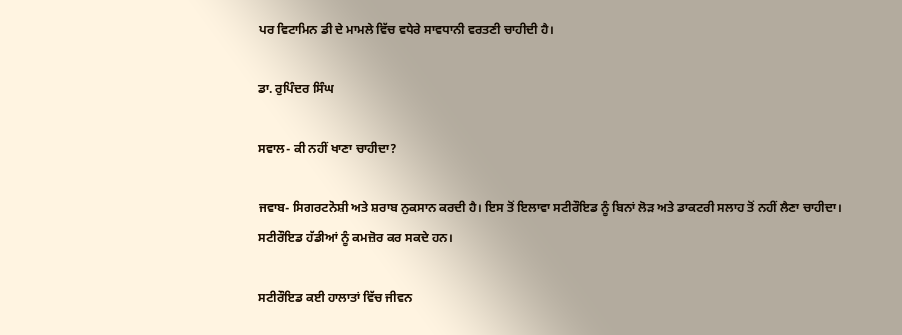ਪਰ ਵਿਟਾਮਿਨ ਡੀ ਦੇ ਮਾਮਲੇ ਵਿੱਚ ਵਧੇਰੇ ਸਾਵਧਾਨੀ ਵਰਤਣੀ ਚਾਹੀਦੀ ਹੈ।

ਡਾ. ਰੁਪਿੰਦਰ ਸਿੰਘ

ਸਵਾਲ- ਕੀ ਨਹੀਂ ਖਾਣਾ ਚਾਹੀਦਾ?

ਜਵਾਬ- ਸਿਗਰਟਨੋਸ਼ੀ ਅਤੇ ਸ਼ਰਾਬ ਨੁਕਸਾਨ ਕਰਦੀ ਹੈ। ਇਸ ਤੋਂ ਇਲਾਵਾ ਸਟੀਰੌਇਡ ਨੂੰ ਬਿਨਾਂ ਲੋੜ ਅਤੇ ਡਾਕਟਰੀ ਸਲਾਹ ਤੋਂ ਨਹੀਂ ਲੈਣਾ ਚਾਹੀਦਾ। ਸਟੀਰੌਇਡ ਹੱਡੀਆਂ ਨੂੰ ਕਮਜ਼ੋਰ ਕਰ ਸਕਦੇ ਹਨ।

ਸਟੀਰੌਇਡ ਕਈ ਹਾਲਾਤਾਂ ਵਿੱਚ ਜੀਵਨ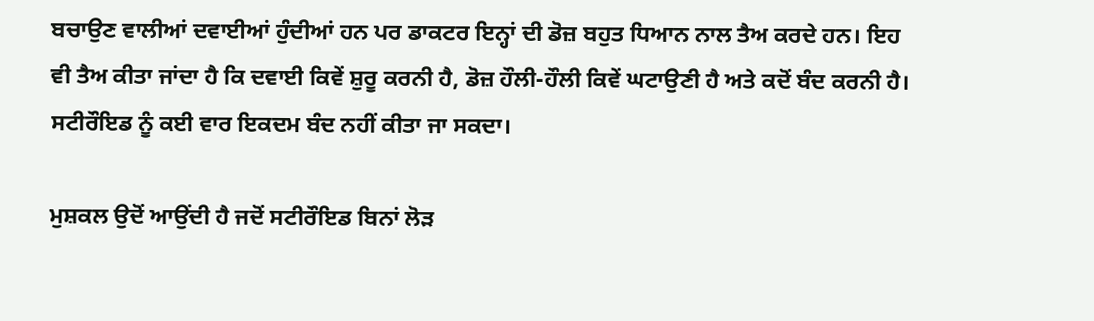ਬਚਾਉਣ ਵਾਲੀਆਂ ਦਵਾਈਆਂ ਹੁੰਦੀਆਂ ਹਨ ਪਰ ਡਾਕਟਰ ਇਨ੍ਹਾਂ ਦੀ ਡੋਜ਼ ਬਹੁਤ ਧਿਆਨ ਨਾਲ ਤੈਅ ਕਰਦੇ ਹਨ। ਇਹ ਵੀ ਤੈਅ ਕੀਤਾ ਜਾਂਦਾ ਹੈ ਕਿ ਦਵਾਈ ਕਿਵੇਂ ਸ਼ੁਰੂ ਕਰਨੀ ਹੈ, ਡੋਜ਼ ਹੌਲੀ-ਹੌਲੀ ਕਿਵੇਂ ਘਟਾਉਣੀ ਹੈ ਅਤੇ ਕਦੋਂ ਬੰਦ ਕਰਨੀ ਹੈ। ਸਟੀਰੌਇਡ ਨੂੰ ਕਈ ਵਾਰ ਇਕਦਮ ਬੰਦ ਨਹੀਂ ਕੀਤਾ ਜਾ ਸਕਦਾ।

ਮੁਸ਼ਕਲ ਉਦੋਂ ਆਉਂਦੀ ਹੈ ਜਦੋਂ ਸਟੀਰੌਇਡ ਬਿਨਾਂ ਲੋੜ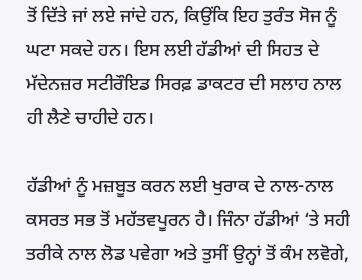ਤੋਂ ਦਿੱਤੇ ਜਾਂ ਲਏ ਜਾਂਦੇ ਹਨ, ਕਿਉਂਕਿ ਇਹ ਤੁਰੰਤ ਸੋਜ ਨੂੰ ਘਟਾ ਸਕਦੇ ਹਨ। ਇਸ ਲਈ ਹੱਡੀਆਂ ਦੀ ਸਿਹਤ ਦੇ ਮੱਦੇਨਜ਼ਰ ਸਟੀਰੌਇਡ ਸਿਰਫ਼ ਡਾਕਟਰ ਦੀ ਸਲਾਹ ਨਾਲ ਹੀ ਲੈਣੇ ਚਾਹੀਦੇ ਹਨ।

ਹੱਡੀਆਂ ਨੂੰ ਮਜ਼ਬੂਤ ਕਰਨ ਲਈ ਖੁਰਾਕ ਦੇ ਨਾਲ-ਨਾਲ ਕਸਰਤ ਸਭ ਤੋਂ ਮਹੱਤਵਪੂਰਨ ਹੈ। ਜਿੰਨਾ ਹੱਡੀਆਂ ‘ਤੇ ਸਹੀ ਤਰੀਕੇ ਨਾਲ ਲੋਡ ਪਵੇਗਾ ਅਤੇ ਤੁਸੀਂ ਉਨ੍ਹਾਂ ਤੋਂ ਕੰਮ ਲਵੋਗੇ,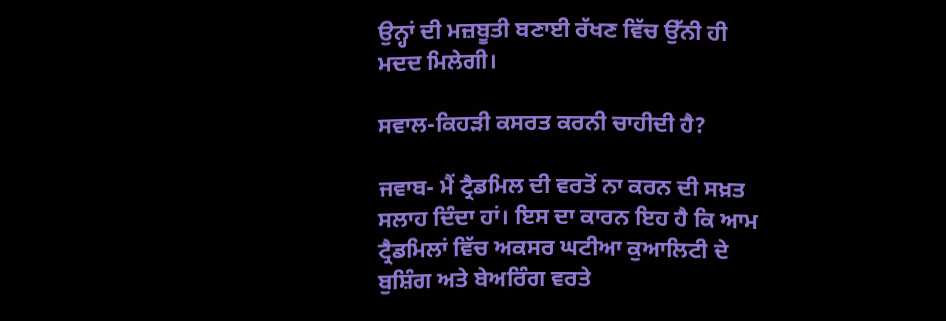ਉਨ੍ਹਾਂ ਦੀ ਮਜ਼ਬੂਤੀ ਬਣਾਈ ਰੱਖਣ ਵਿੱਚ ਉੱਨੀ ਹੀ ਮਦਦ ਮਿਲੇਗੀ।

ਸਵਾਲ-ਕਿਹੜੀ ਕਸਰਤ ਕਰਨੀ ਚਾਹੀਦੀ ਹੈ?

ਜਵਾਬ- ਮੈਂ ਟ੍ਰੈਡਮਿਲ ਦੀ ਵਰਤੋਂ ਨਾ ਕਰਨ ਦੀ ਸਖ਼ਤ ਸਲਾਹ ਦਿੰਦਾ ਹਾਂ। ਇਸ ਦਾ ਕਾਰਨ ਇਹ ਹੈ ਕਿ ਆਮ ਟ੍ਰੈਡਮਿਲਾਂ ਵਿੱਚ ਅਕਸਰ ਘਟੀਆ ਕੁਆਲਿਟੀ ਦੇ ਬੁਸ਼ਿੰਗ ਅਤੇ ਬੇਅਰਿੰਗ ਵਰਤੇ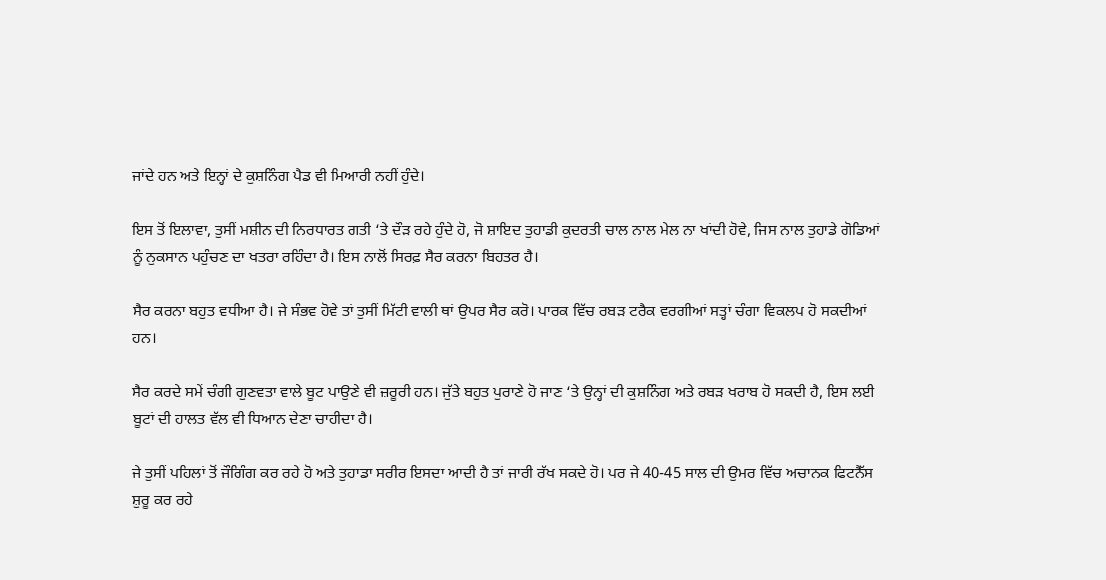ਜਾਂਦੇ ਹਨ ਅਤੇ ਇਨ੍ਹਾਂ ਦੇ ਕੁਸ਼ਨਿੰਗ ਪੈਡ ਵੀ ਮਿਆਰੀ ਨਹੀਂ ਹੁੰਦੇ।

ਇਸ ਤੋਂ ਇਲਾਵਾ, ਤੁਸੀਂ ਮਸ਼ੀਨ ਦੀ ਨਿਰਧਾਰਤ ਗਤੀ ‘ਤੇ ਦੌੜ ਰਹੇ ਹੁੰਦੇ ਹੋ, ਜੋ ਸ਼ਾਇਦ ਤੁਹਾਡੀ ਕੁਦਰਤੀ ਚਾਲ ਨਾਲ ਮੇਲ ਨਾ ਖਾਂਦੀ ਹੋਵੇ, ਜਿਸ ਨਾਲ ਤੁਹਾਡੇ ਗੋਡਿਆਂ ਨੂੰ ਨੁਕਸਾਨ ਪਹੁੰਚਣ ਦਾ ਖਤਰਾ ਰਹਿੰਦਾ ਹੈ। ਇਸ ਨਾਲੋਂ ਸਿਰਫ਼ ਸੈਰ ਕਰਨਾ ਬਿਹਤਰ ਹੈ।

ਸੈਰ ਕਰਨਾ ਬਹੁਤ ਵਧੀਆ ਹੈ। ਜੇ ਸੰਭਵ ਹੋਵੇ ਤਾਂ ਤੁਸੀਂ ਮਿੱਟੀ ਵਾਲੀ ਥਾਂ ਉਪਰ ਸੈਰ ਕਰੋ। ਪਾਰਕ ਵਿੱਚ ਰਬੜ ਟਰੈਕ ਵਰਗੀਆਂ ਸਤ੍ਹਾਂ ਚੰਗਾ ਵਿਕਲਪ ਹੋ ਸਕਦੀਆਂ ਹਨ।

ਸੈਰ ਕਰਦੇ ਸਮੇਂ ਚੰਗੀ ਗੁਣਵਤਾ ਵਾਲੇ ਬੂਟ ਪਾਉਣੇ ਵੀ ਜ਼ਰੂਰੀ ਹਨ। ਜੁੱਤੇ ਬਹੁਤ ਪੁਰਾਣੇ ਹੋ ਜਾਣ ‘ਤੇ ਉਨ੍ਹਾਂ ਦੀ ਕੁਸ਼ਨਿੰਗ ਅਤੇ ਰਬੜ ਖਰਾਬ ਹੋ ਸਕਦੀ ਹੈ, ਇਸ ਲਈ ਬੂਟਾਂ ਦੀ ਹਾਲਤ ਵੱਲ ਵੀ ਧਿਆਨ ਦੇਣਾ ਚਾਹੀਦਾ ਹੈ।

ਜੇ ਤੁਸੀਂ ਪਹਿਲਾਂ ਤੋਂ ਜੌਗਿੰਗ ਕਰ ਰਹੇ ਹੋ ਅਤੇ ਤੁਹਾਡਾ ਸਰੀਰ ਇਸਦਾ ਆਦੀ ਹੈ ਤਾਂ ਜਾਰੀ ਰੱਖ ਸਕਦੇ ਹੋ। ਪਰ ਜੇ 40-45 ਸਾਲ ਦੀ ਉਮਰ ਵਿੱਚ ਅਚਾਨਕ ਫਿਟਨੈੱਸ ਸ਼ੁਰੂ ਕਰ ਰਹੇ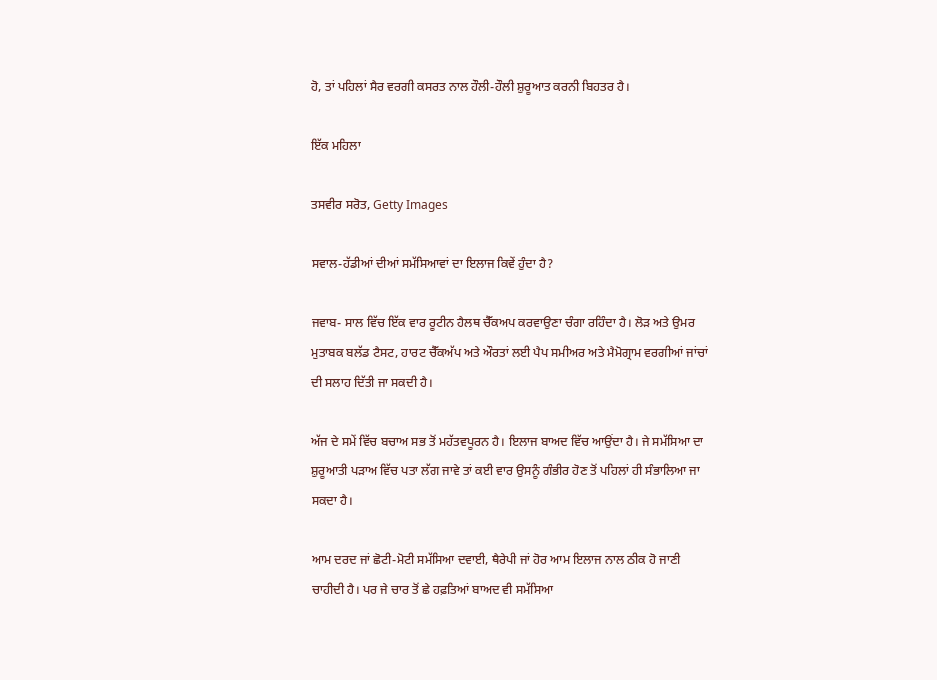ਹੋ, ਤਾਂ ਪਹਿਲਾਂ ਸੈਰ ਵਰਗੀ ਕਸਰਤ ਨਾਲ ਹੌਲੀ-ਹੌਲੀ ਸ਼ੁਰੂਆਤ ਕਰਨੀ ਬਿਹਤਰ ਹੈ।

ਇੱਕ ਮਹਿਲਾ

ਤਸਵੀਰ ਸਰੋਤ, Getty Images

ਸਵਾਲ-ਹੱਡੀਆਂ ਦੀਆਂ ਸਮੱਸਿਆਵਾਂ ਦਾ ਇਲਾਜ ਕਿਵੇਂ ਹੁੰਦਾ ਹੈ?

ਜਵਾਬ- ਸਾਲ ਵਿੱਚ ਇੱਕ ਵਾਰ ਰੂਟੀਨ ਹੈਲਥ ਚੈੱਕਅਪ ਕਰਵਾਉਣਾ ਚੰਗਾ ਰਹਿੰਦਾ ਹੈ। ਲੋੜ ਅਤੇ ਉਮਰ ਮੁਤਾਬਕ ਬਲੱਡ ਟੈਸਟ, ਹਾਰਟ ਚੈੱਕਅੱਪ ਅਤੇ ਔਰਤਾਂ ਲਈ ਪੈਪ ਸਮੀਅਰ ਅਤੇ ਮੈਮੋਗ੍ਰਾਮ ਵਰਗੀਆਂ ਜਾਂਚਾਂ ਦੀ ਸਲਾਹ ਦਿੱਤੀ ਜਾ ਸਕਦੀ ਹੈ।

ਅੱਜ ਦੇ ਸਮੇਂ ਵਿੱਚ ਬਚਾਅ ਸਭ ਤੋਂ ਮਹੱਤਵਪੂਰਨ ਹੈ। ਇਲਾਜ ਬਾਅਦ ਵਿੱਚ ਆਉਂਦਾ ਹੈ। ਜੇ ਸਮੱਸਿਆ ਦਾ ਸ਼ੁਰੂਆਤੀ ਪੜਾਅ ਵਿੱਚ ਪਤਾ ਲੱਗ ਜਾਵੇ ਤਾਂ ਕਈ ਵਾਰ ਉਸਨੂੰ ਗੰਭੀਰ ਹੋਣ ਤੋਂ ਪਹਿਲਾਂ ਹੀ ਸੰਭਾਲਿਆ ਜਾ ਸਕਦਾ ਹੈ।

ਆਮ ਦਰਦ ਜਾਂ ਛੋਟੀ-ਮੋਟੀ ਸਮੱਸਿਆ ਦਵਾਈ, ਥੈਰੇਪੀ ਜਾਂ ਹੋਰ ਆਮ ਇਲਾਜ ਨਾਲ ਠੀਕ ਹੋ ਜਾਣੀ ਚਾਹੀਦੀ ਹੈ। ਪਰ ਜੇ ਚਾਰ ਤੋਂ ਛੇ ਹਫ਼ਤਿਆਂ ਬਾਅਦ ਵੀ ਸਮੱਸਿਆ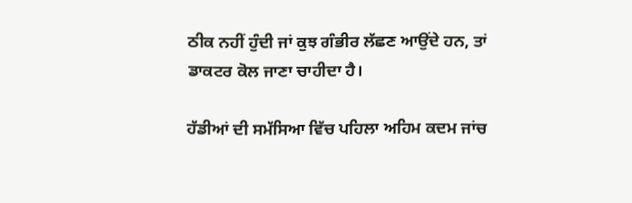ਠੀਕ ਨਹੀਂ ਹੁੰਦੀ ਜਾਂ ਕੁਝ ਗੰਭੀਰ ਲੱਛਣ ਆਉਂਦੇ ਹਨ, ਤਾਂ ਡਾਕਟਰ ਕੋਲ ਜਾਣਾ ਚਾਹੀਦਾ ਹੈ।

ਹੱਡੀਆਂ ਦੀ ਸਮੱਸਿਆ ਵਿੱਚ ਪਹਿਲਾ ਅਹਿਮ ਕਦਮ ਜਾਂਚ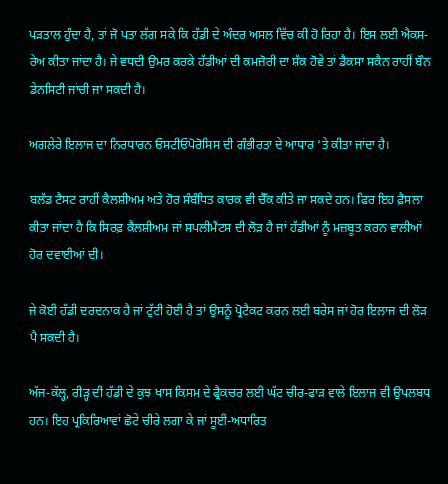ਪੜਤਾਲ ਹੁੰਦਾ ਹੈ, ਤਾਂ ਜੋ ਪਤਾ ਲੱਗ ਸਕੇ ਕਿ ਹੱਡੀ ਦੇ ਅੰਦਰ ਅਸਲ ਵਿੱਚ ਕੀ ਹੋ ਰਿਹਾ ਹੈ। ਇਸ ਲਈ ਐਕਸ-ਰੇਅ ਕੀਤਾ ਜਾਂਦਾ ਹੈ। ਜੇ ਵਧਦੀ ਉਮਰ ਕਰਕੇ ਹੱਡੀਆਂ ਦੀ ਕਮਜ਼ੋਰੀ ਦਾ ਸ਼ੱਕ ਹੋਵੇ ਤਾਂ ਡੈਕਸਾ ਸਕੈਨ ਰਾਹੀਂ ਬੌਨ ਡੇਨਸਿਟੀ ਜਾਂਚੀ ਜਾ ਸਕਦੀ ਹੈ।

ਅਗਲੇਰੇ ਇਲਾਜ ਦਾ ਨਿਰਧਾਰਨ ਓਸਟੀਓਪੋਰੋਸਿਸ ਦੀ ਗੰਭੀਰਤਾ ਦੇ ਆਧਾਰ ‘ਤੇ ਕੀਤਾ ਜਾਂਦਾ ਹੈ।

ਬਲੱਡ ਟੈਸਟ ਰਾਹੀਂ ਕੈਲਸ਼ੀਅਮ ਅਤੇ ਹੋਰ ਸੰਬੰਧਿਤ ਕਾਰਕ ਵੀ ਚੈੱਕ ਕੀਤੇ ਜਾ ਸਕਦੇ ਹਨ। ਫਿਰ ਇਹ ਫ਼ੈਸਲਾ ਕੀਤਾ ਜਾਂਦਾ ਹੈ ਕਿ ਸਿਰਫ਼ ਕੈਲਸ਼ੀਅਮ ਜਾਂ ਸਪਲੀਮੈਂਟਸ ਦੀ ਲੋੜ ਹੈ ਜਾਂ ਹੱਡੀਆਂ ਨੂੰ ਮਜ਼ਬੂਤ ਕਰਨ ਵਾਲੀਆਂ ਹੋਰ ਦਵਾਈਆਂ ਦੀ।

ਜੇ ਕੋਈ ਹੱਡੀ ਦਰਦਨਾਕ ਹੈ ਜਾਂ ਟੁੱਟੀ ਹੋਈ ਹੈ ਤਾਂ ਉਸਨੂੰ ਪ੍ਰੋਟੈਕਟ ਕਰਨ ਲਈ ਬਰੇਸ ਜਾਂ ਹੋਰ ਇਲਾਜ ਦੀ ਲੋੜ ਪੈ ਸਕਦੀ ਹੈ।

ਅੱਜ-ਕੱਲ੍ਹ, ਰੀੜ੍ਹ ਦੀ ਹੱਡੀ ਦੇ ਕੁਝ ਖਾਸ ਕਿਸਮ ਦੇ ਫ੍ਰੈਕਚਰ ਲਈ ਘੱਟ ਚੀਰ-ਫਾੜ ਵਾਲੇ ਇਲਾਜ ਵੀ ਉਪਲਬਧ ਹਨ। ਇਹ ਪ੍ਰਕਿਰਿਆਵਾਂ ਛੋਟੇ ਚੀਰੇ ਲਗਾ ਕੇ ਜਾਂ ਸੂਈ-ਅਧਾਰਿਤ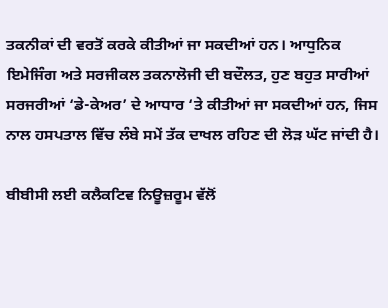ਤਕਨੀਕਾਂ ਦੀ ਵਰਤੋਂ ਕਰਕੇ ਕੀਤੀਆਂ ਜਾ ਸਕਦੀਆਂ ਹਨ। ਆਧੁਨਿਕ ਇਮੇਜਿੰਗ ਅਤੇ ਸਰਜੀਕਲ ਤਕਨਾਲੋਜੀ ਦੀ ਬਦੌਲਤ, ਹੁਣ ਬਹੁਤ ਸਾਰੀਆਂ ਸਰਜਰੀਆਂ ‘ਡੇ-ਕੇਅਰ’ ਦੇ ਆਧਾਰ ‘ਤੇ ਕੀਤੀਆਂ ਜਾ ਸਕਦੀਆਂ ਹਨ, ਜਿਸ ਨਾਲ ਹਸਪਤਾਲ ਵਿੱਚ ਲੰਬੇ ਸਮੇਂ ਤੱਕ ਦਾਖਲ ਰਹਿਣ ਦੀ ਲੋੜ ਘੱਟ ਜਾਂਦੀ ਹੈ।

ਬੀਬੀਸੀ ਲਈ ਕਲੈਕਟਿਵ ਨਿਊਜ਼ਰੂਮ ਵੱਲੋਂ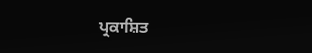ਪ੍ਰਕਾਸ਼ਿਤ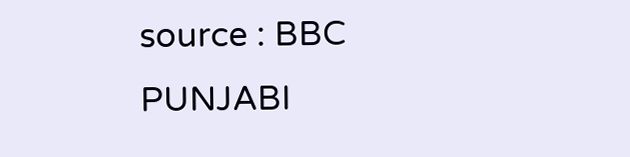source : BBC PUNJABI